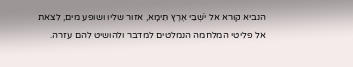הנביא קורא אל יֹשְׁבֵי אֶרֶץ תֵּימָא, אזור שליו ושופע מים, לצאת אל פליטי המלחמה הנמלטים למדבר ולהושיט להם עזרה.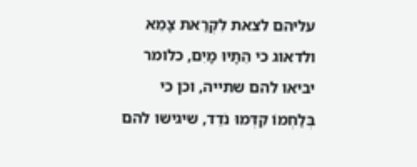עליהם לצאת לִקְרַאת צָמֵא ולדאוג כי הֵתָיוּ מָיִם, כלומר יביאו להם שתייה, וכן כי בְּלַחְמוֹ קִדְּמוּ נֹדֵד, שיגישו להם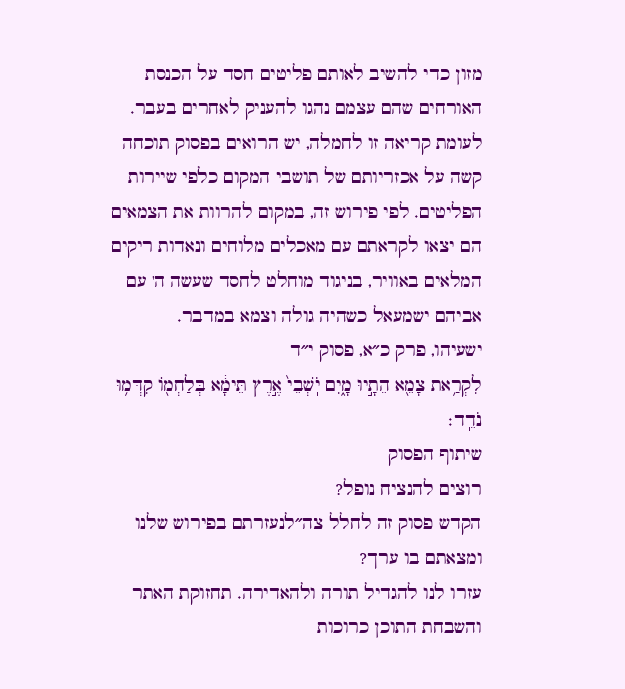מזון כדי להשיב לאותם פליטים חסד על הכנסת האורחים שהם עצמם נהגו להעניק לאחרים בעבר. לעומת קריאה זו לחמלה, יש הרואים בפסוק תוכחה קשה על אכזריותם של תושבי המקום כלפי שיירות הפליטים. לפי פירוש זה, במקום להרוות את הצמאים הם יצאו לקראתם עם מאכלים מלוחים ונאדות ריקים המלאים באוויר, בניגוד מוחלט לחסד שעשה ה' עם אביהם ישמעאל כשהיה גולה וצמא במדבר.
ישעיהו, פרק כ״א, פסוק י״ד
לִקְרַ֥את צָמֵ֖א הֵתָ֣יוּ מָ֑יִם יֹֽשְׁבֵי֙ אֶ֣רֶץ תֵּימָ֔א בְּלַחְמ֖וֹ קִדְּמ֥וּ נֹדֵֽד׃
שיתוף הפסוק
רוצים להנציח נופל?
הקדש פסוק זה לחלל צה״לנעזרתם בפירוש שלנו ומצאתם בו ערך?
עזרו לנו להגדיל תורה ולהאדירה. תחזוקת האתר והשבחת התוכן כרוכות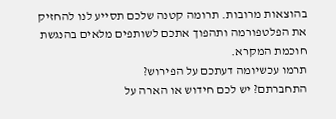בהוצאות מרובות. תרומה קטנה שלכם תסייע לנו להחזיק את הפלטפורמה ותהפוך אתכם לשותפים מלאים בהנגשת חוכמת המקרא.
תרמו עכשיומה דעתכם על הפירוש?
התחברתם? יש לכם חידוש או הארה על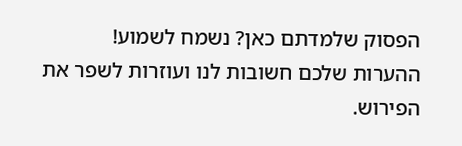הפסוק שלמדתם כאן? נשמח לשמוע!
ההערות שלכם חשובות לנו ועוזרות לשפר את הפירוש.